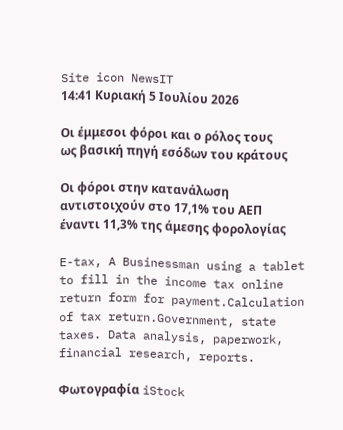Site icon NewsIT
14:41 Κυριακή 5 Ιουλίου 2026

Οι έμμεσοι φόροι και ο ρόλος τους ως βασική πηγή εσόδων του κράτους

Οι φόροι στην κατανάλωση αντιστοιχούν στο 17,1% του ΑΕΠ έναντι 11,3% της άμεσης φορολογίας

E-tax, A Businessman using a tablet to fill in the income tax online return form for payment.Calculation of tax return.Government, state taxes. Data analysis, paperwork, financial research, reports.

Φωτογραφία iStock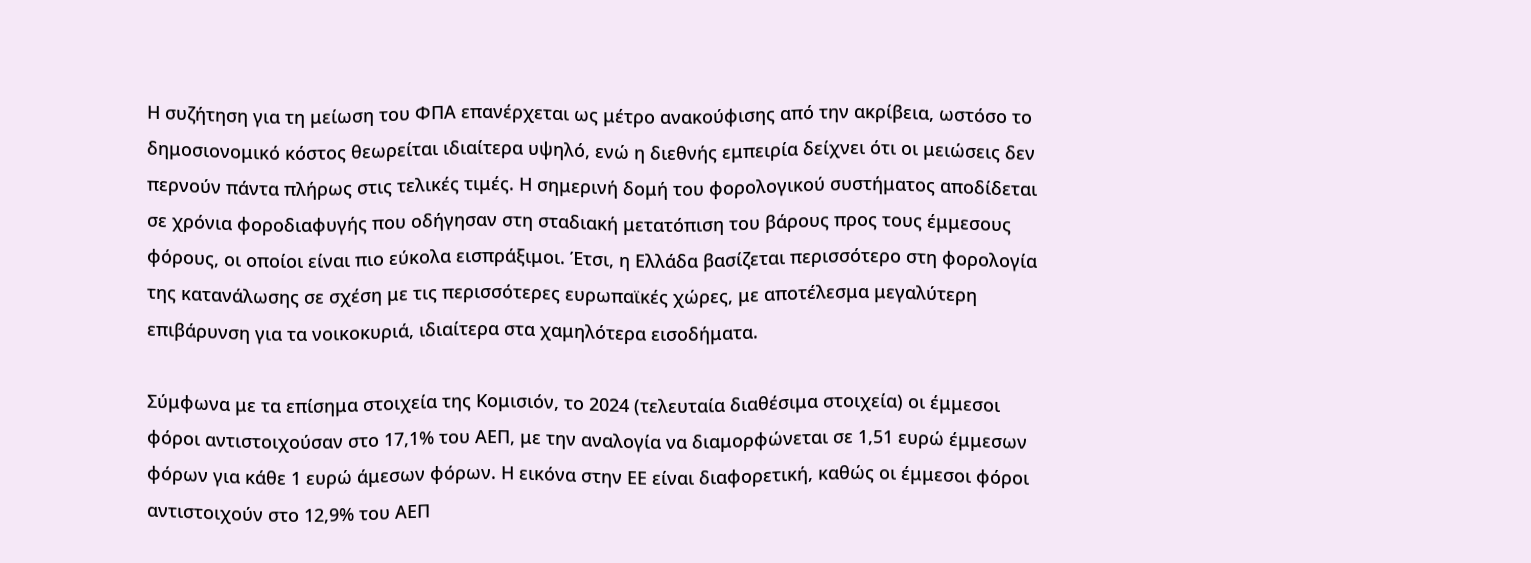Η συζήτηση για τη μείωση του ΦΠΑ επανέρχεται ως μέτρο ανακούφισης από την ακρίβεια, ωστόσο το δημοσιονομικό κόστος θεωρείται ιδιαίτερα υψηλό, ενώ η διεθνής εμπειρία δείχνει ότι οι μειώσεις δεν περνούν πάντα πλήρως στις τελικές τιμές. Η σημερινή δομή του φορολογικού συστήματος αποδίδεται σε χρόνια φοροδιαφυγής που οδήγησαν στη σταδιακή μετατόπιση του βάρους προς τους έμμεσους φόρους, οι οποίοι είναι πιο εύκολα εισπράξιμοι. Έτσι, η Ελλάδα βασίζεται περισσότερο στη φορολογία της κατανάλωσης σε σχέση με τις περισσότερες ευρωπαϊκές χώρες, με αποτέλεσμα μεγαλύτερη επιβάρυνση για τα νοικοκυριά, ιδιαίτερα στα χαμηλότερα εισοδήματα.

Σύμφωνα με τα επίσημα στοιχεία της Κομισιόν, το 2024 (τελευταία διαθέσιμα στοιχεία) οι έμμεσοι φόροι αντιστοιχούσαν στο 17,1% του ΑΕΠ, με την αναλογία να διαμορφώνεται σε 1,51 ευρώ έμμεσων φόρων για κάθε 1 ευρώ άμεσων φόρων. Η εικόνα στην ΕΕ είναι διαφορετική, καθώς οι έμμεσοι φόροι αντιστοιχούν στο 12,9% του ΑΕΠ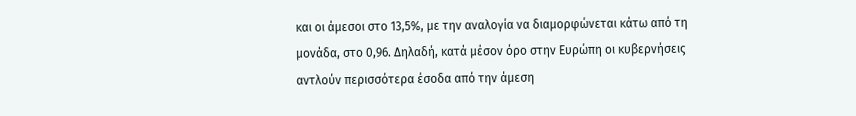και οι άμεσοι στο 13,5%, με την αναλογία να διαμορφώνεται κάτω από τη μονάδα, στο 0,96. Δηλαδή, κατά μέσον όρο στην Ευρώπη οι κυβερνήσεις αντλούν περισσότερα έσοδα από την άμεση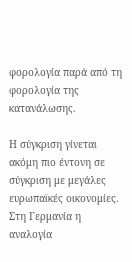φορολογία παρά από τη φορολογία της κατανάλωσης.

Η σύγκριση γίνεται ακόμη πιο έντονη σε σύγκριση με μεγάλες ευρωπαϊκές οικονομίες. Στη Γερμανία η αναλογία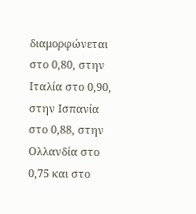διαμορφώνεται στο 0,80, στην Ιταλία στο 0,90, στην Ισπανία στο 0,88, στην Ολλανδία στο 0,75 και στο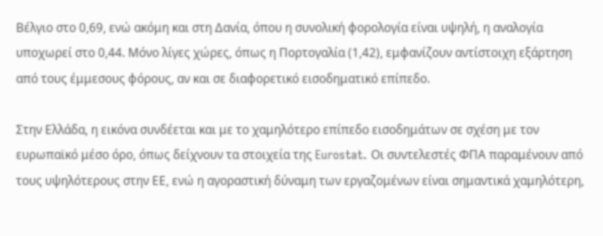Βέλγιο στο 0,69, ενώ ακόμη και στη Δανία, όπου η συνολική φορολογία είναι υψηλή, η αναλογία υποχωρεί στο 0,44. Μόνο λίγες χώρες, όπως η Πορτογαλία (1,42), εμφανίζουν αντίστοιχη εξάρτηση από τους έμμεσους φόρους, αν και σε διαφορετικό εισοδηματικό επίπεδο.

Στην Ελλάδα, η εικόνα συνδέεται και με το χαμηλότερο επίπεδο εισοδημάτων σε σχέση με τον ευρωπαϊκό μέσο όρο, όπως δείχνουν τα στοιχεία της Eurostat. Οι συντελεστές ΦΠΑ παραμένουν από τους υψηλότερους στην ΕΕ, ενώ η αγοραστική δύναμη των εργαζομένων είναι σημαντικά χαμηλότερη,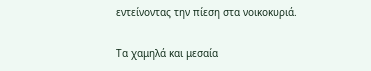εντείνοντας την πίεση στα νοικοκυριά.

Τα χαμηλά και μεσαία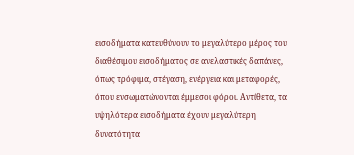εισοδήματα κατευθύνουν το μεγαλύτερο μέρος του διαθέσιμου εισοδήματος σε ανελαστικές δαπάνες, όπως τρόφιμα, στέγαση, ενέργεια και μεταφορές, όπου ενσωματώνονται έμμεσοι φόροι. Αντίθετα, τα υψηλότερα εισοδήματα έχουν μεγαλύτερη δυνατότητα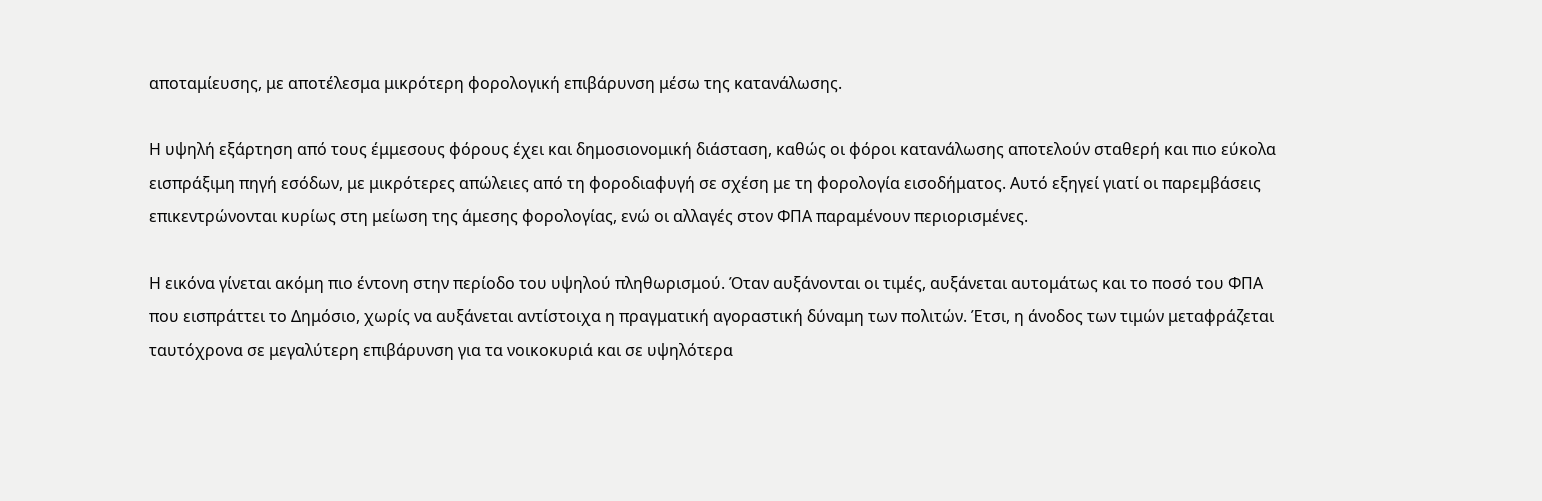αποταμίευσης, με αποτέλεσμα μικρότερη φορολογική επιβάρυνση μέσω της κατανάλωσης.

Η υψηλή εξάρτηση από τους έμμεσους φόρους έχει και δημοσιονομική διάσταση, καθώς οι φόροι κατανάλωσης αποτελούν σταθερή και πιο εύκολα εισπράξιμη πηγή εσόδων, με μικρότερες απώλειες από τη φοροδιαφυγή σε σχέση με τη φορολογία εισοδήματος. Αυτό εξηγεί γιατί οι παρεμβάσεις επικεντρώνονται κυρίως στη μείωση της άμεσης φορολογίας, ενώ οι αλλαγές στον ΦΠΑ παραμένουν περιορισμένες.

Η εικόνα γίνεται ακόμη πιο έντονη στην περίοδο του υψηλού πληθωρισμού. Όταν αυξάνονται οι τιμές, αυξάνεται αυτομάτως και το ποσό του ΦΠΑ που εισπράττει το Δημόσιο, χωρίς να αυξάνεται αντίστοιχα η πραγματική αγοραστική δύναμη των πολιτών. Έτσι, η άνοδος των τιμών μεταφράζεται ταυτόχρονα σε μεγαλύτερη επιβάρυνση για τα νοικοκυριά και σε υψηλότερα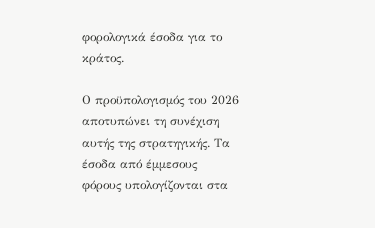φορολογικά έσοδα για το κράτος.

Ο προϋπολογισμός του 2026 αποτυπώνει τη συνέχιση αυτής της στρατηγικής. Τα έσοδα από έμμεσους φόρους υπολογίζονται στα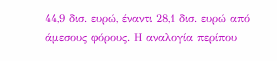44,9 δισ. ευρώ, έναντι 28,1 δισ. ευρώ από άμεσους φόρους. Η αναλογία περίπου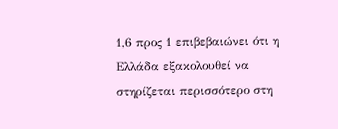1,6 προς 1 επιβεβαιώνει ότι η Ελλάδα εξακολουθεί να στηρίζεται περισσότερο στη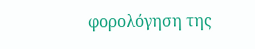φορολόγηση της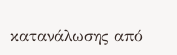κατανάλωσης από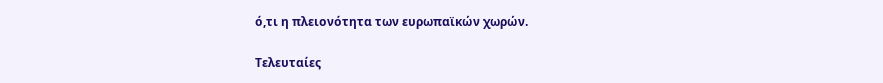ό,τι η πλειονότητα των ευρωπαϊκών χωρών.

Τελευταίες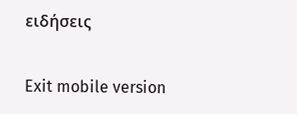ειδήσεις

Exit mobile version